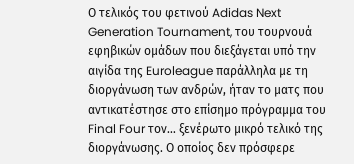Ο τελικός του φετινού Adidas Next Generation Tournament, του τουρνουά εφηβικών ομάδων που διεξάγεται υπό την αιγίδα της Euroleague παράλληλα με τη διοργάνωση των ανδρών, ήταν το ματς που αντικατέστησε στο επίσημο πρόγραμμα του Final Four τον… ξενέρωτο μικρό τελικό της διοργάνωσης. Ο οποίος δεν πρόσφερε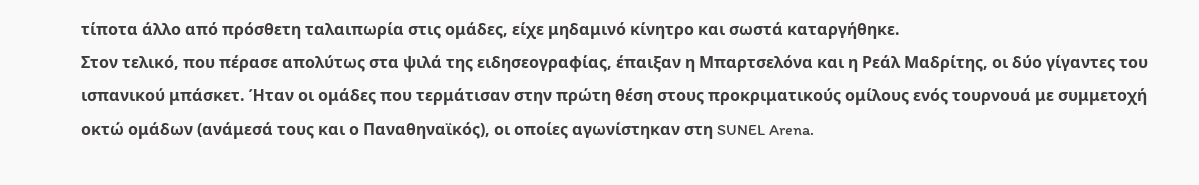τίποτα άλλο από πρόσθετη ταλαιπωρία στις ομάδες, είχε μηδαμινό κίνητρο και σωστά καταργήθηκε.
Στον τελικό, που πέρασε απολύτως στα ψιλά της ειδησεογραφίας, έπαιξαν η Μπαρτσελόνα και η Ρεάλ Μαδρίτης, οι δύο γίγαντες του ισπανικού μπάσκετ. Ήταν οι ομάδες που τερμάτισαν στην πρώτη θέση στους προκριματικούς ομίλους ενός τουρνουά με συμμετοχή οκτώ ομάδων (ανάμεσά τους και ο Παναθηναϊκός), οι οποίες αγωνίστηκαν στη SUNEL Arena.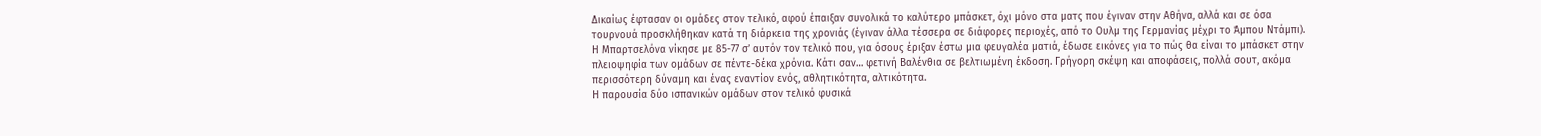Δικαίως έφτασαν οι ομάδες στον τελικό, αφού έπαιξαν συνολικά το καλύτερο μπάσκετ, όχι μόνο στα ματς που έγιναν στην Αθήνα, αλλά και σε όσα τουρνουά προσκλήθηκαν κατά τη διάρκεια της χρονιάς (έγιναν άλλα τέσσερα σε διάφορες περιοχές, από το Ουλμ της Γερμανίας μέχρι το Άμπου Ντάμπι).
Η Μπαρτσελόνα νίκησε με 85-77 σ’ αυτόν τον τελικό που, για όσους έριξαν έστω μια φευγαλέα ματιά, έδωσε εικόνες για το πώς θα είναι το μπάσκετ στην πλειοψηφία των ομάδων σε πέντε-δέκα χρόνια. Κάτι σαν… φετινή Βαλένθια σε βελτιωμένη έκδοση. Γρήγορη σκέψη και αποφάσεις, πολλά σουτ, ακόμα περισσότερη δύναμη και ένας εναντίον ενός, αθλητικότητα, αλτικότητα.
Η παρουσία δύο ισπανικών ομάδων στον τελικό φυσικά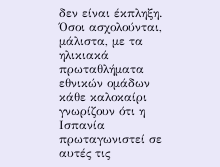δεν είναι έκπληξη. Όσοι ασχολούνται, μάλιστα, με τα ηλικιακά πρωταθλήματα εθνικών ομάδων κάθε καλοκαίρι γνωρίζουν ότι η Ισπανία πρωταγωνιστεί σε αυτές τις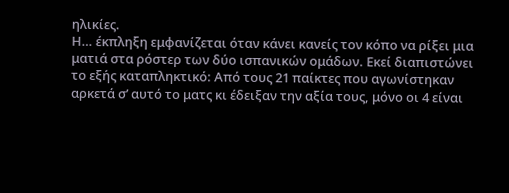ηλικίες.
Η… έκπληξη εμφανίζεται όταν κάνει κανείς τον κόπο να ρίξει μια ματιά στα ρόστερ των δύο ισπανικών ομάδων. Εκεί διαπιστώνει το εξής καταπληκτικό: Από τους 21 παίκτες που αγωνίστηκαν αρκετά σ’ αυτό το ματς κι έδειξαν την αξία τους, μόνο οι 4 είναι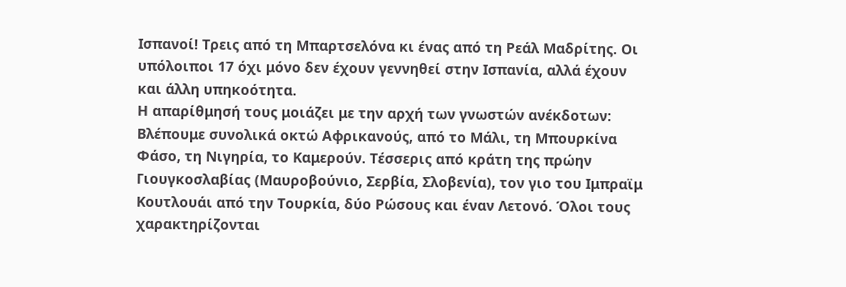Ισπανοί! Τρεις από τη Μπαρτσελόνα κι ένας από τη Ρεάλ Μαδρίτης. Οι υπόλοιποι 17 όχι μόνο δεν έχουν γεννηθεί στην Ισπανία, αλλά έχουν και άλλη υπηκοότητα.
Η απαρίθμησή τους μοιάζει με την αρχή των γνωστών ανέκδοτων: Βλέπουμε συνολικά οκτώ Αφρικανούς, από το Μάλι, τη Μπουρκίνα Φάσο, τη Νιγηρία, το Καμερούν. Τέσσερις από κράτη της πρώην Γιουγκοσλαβίας (Μαυροβούνιο, Σερβία, Σλοβενία), τον γιο του Ιμπραϊμ Κουτλουάι από την Τουρκία, δύο Ρώσους και έναν Λετονό. Όλοι τους χαρακτηρίζονται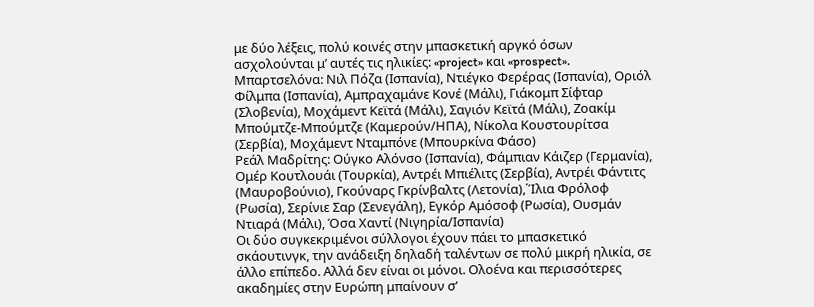με δύο λέξεις, πολύ κοινές στην μπασκετική αργκό όσων ασχολούνται μ’ αυτές τις ηλικίες: «project» και «prospect».
Μπαρτσελόνα: Νιλ Πόζα (Ισπανία), Ντιέγκο Φερέρας (Ισπανία), Οριόλ Φίλμπα (Ισπανία), Αμπραχαμάνε Κονέ (Μάλι), Γιάκομπ Σίφταρ (Σλοβενία), Μοχάμεντ Κεϊτά (Μάλι), Σαγιόν Κεϊτά (Μάλι), Ζοακίμ Μπούμτζε-Μπούμτζε (Καμερούν/ΗΠΑ), Νίκολα Κουστουρίτσα (Σερβία), Μοχάμεντ Νταμπόνε (Μπουρκίνα Φάσο)
Ρεάλ Μαδρίτης: Ούγκο Αλόνσο (Ισπανία), Φάμπιαν Κάιζερ (Γερμανία), Ομέρ Κουτλουάι (Τουρκία), Αντρέι Μπιέλιτς (Σερβία), Αντρέι Φάντιτς (Μαυροβούνιο), Γκούναρς Γκρίνβαλτς (Λετονία),΄Ίλια Φρόλοφ (Ρωσία), Σερίνιε Σαρ (Σενεγάλη), Εγκόρ Αμόσοφ (Ρωσία), Ουσμάν Ντιαρά (Μάλι), Όσα Χαντί (Νιγηρία/Ισπανία)
Οι δύο συγκεκριμένοι σύλλογοι έχουν πάει το μπασκετικό σκάουτινγκ, την ανάδειξη δηλαδή ταλέντων σε πολύ μικρή ηλικία, σε άλλο επίπεδο. Αλλά δεν είναι οι μόνοι. Ολοένα και περισσότερες ακαδημίες στην Ευρώπη μπαίνουν σ’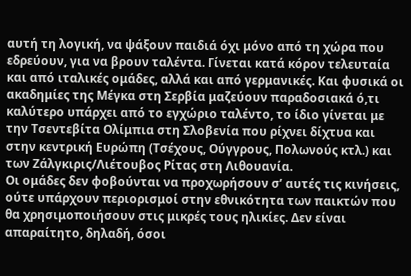αυτή τη λογική, να ψάξουν παιδιά όχι μόνο από τη χώρα που εδρεύουν, για να βρουν ταλέντα. Γίνεται κατά κόρον τελευταία και από ιταλικές ομάδες, αλλά και από γερμανικές. Και φυσικά οι ακαδημίες της Μέγκα στη Σερβία μαζεύουν παραδοσιακά ό,τι καλύτερο υπάρχει από το εγχώριο ταλέντο, το ίδιο γίνεται με την Τσεντεβίτα Ολίμπια στη Σλοβενία που ρίχνει δίχτυα και στην κεντρική Ευρώπη (Τσέχους, Ούγγρους, Πολωνούς κτλ.) και των Ζάλγκιρις/Λιέτουβος Ρίτας στη Λιθουανία.
Οι ομάδες δεν φοβούνται να προχωρήσουν σ’ αυτές τις κινήσεις, ούτε υπάρχουν περιορισμοί στην εθνικότητα των παικτών που θα χρησιμοποιήσουν στις μικρές τους ηλικίες. Δεν είναι απαραίτητο, δηλαδή, όσοι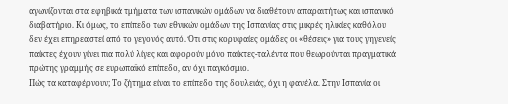αγωνίζονται στα εφηβικά τμήματα των ισπανικών ομάδων να διαθέτουν απαραιτήτως και ισπανικό διαβατήριο. Κι όμως, το επίπεδο των εθνικών ομάδων της Ισπανίας στις μικρές ηλικίες καθόλου δεν έχει επηρεαστεί από το γεγονός αυτό. Ότι στις κορυφαίες ομάδες οι «θέσεις» για τους γηγενείς παίκτες έχουν γίνει πια πολύ λίγες και αφορούν μόνο παίκτες-ταλέντα που θεωρούνται πραγματικά πρώτης γραμμής σε ευρωπαϊκό επίπεδο, αν όχι παγκόσμιο.
Πώς τα καταφέρνουν; Το ζήτημα είναι το επίπεδο της δουλειάς, όχι η φανέλα. Στην Ισπανία οι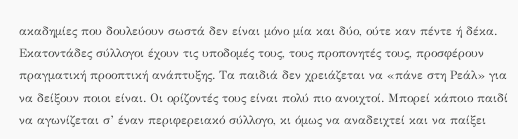ακαδημίες που δουλεύουν σωστά δεν είναι μόνο μία και δύο, ούτε καν πέντε ή δέκα. Εκατοντάδες σύλλογοι έχουν τις υποδομές τους, τους προπονητές τους, προσφέρουν πραγματική προοπτική ανάπτυξης. Τα παιδιά δεν χρειάζεται να «πάνε στη Ρεάλ» για να δείξουν ποιοι είναι. Οι ορίζοντές τους είναι πολύ πιο ανοιχτοί. Μπορεί κάποιο παιδί να αγωνίζεται σ’ έναν περιφερειακό σύλλογο, κι όμως να αναδειχτεί και να παίξει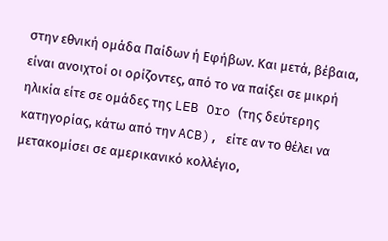στην εθνική ομάδα Παίδων ή Εφήβων. Και μετά, βέβαια, είναι ανοιχτοί οι ορίζοντες, από το να παίξει σε μικρή ηλικία είτε σε ομάδες της LEB Oro (της δεύτερης κατηγορίας, κάτω από την ACB), είτε αν το θέλει να μετακομίσει σε αμερικανικό κολλέγιο,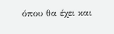όπου θα έχει και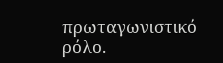πρωταγωνιστικό ρόλο.